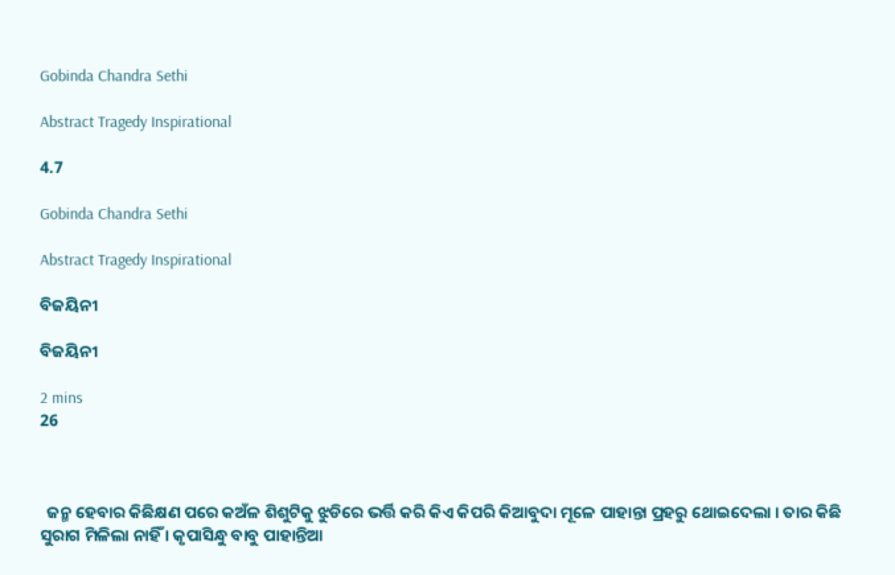Gobinda Chandra Sethi

Abstract Tragedy Inspirational

4.7

Gobinda Chandra Sethi

Abstract Tragedy Inspirational

ବିଜୟିନୀ

ବିଜୟିନୀ

2 mins
26



  ଜନ୍ମ ହେବାର କିଛିକ୍ଷଣ ପରେ କଅଁଳ ଶିଶୁଟିକୁ ଝୁଡିରେ ଭର୍ତ୍ତି କରି କିଏ କିପରି କିଆବୁଦା ମୂଳେ ପାହାନ୍ତା ପ୍ରହରୁ ଥୋଇଦେଲା । ତାର କିଛି ସୁରାଗ ମିଳିଲା ନାହିଁ । କୃପାସିନ୍ଧୁ ବାବୁ ପାହାନ୍ତିଆ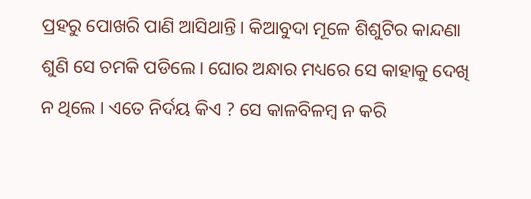ପ୍ରହରୁ ପୋଖରି ପାଣି ଆସିଥାନ୍ତି। କିଆବୁଦା ମୂଳେ ଶିଶୁଟିର କାନ୍ଦଣା ଶୁଣି ସେ ଚମକି ପଡିଲେ। ଘୋର ଅନ୍ଧାର ମଧ୍ୟରେ ସେ କାହାକୁ ଦେଖି ନ ଥିଲେ । ଏତେ ନିର୍ଦୟ କିଏ ? ସେ କାଳବିଳମ୍ବ ନ କରି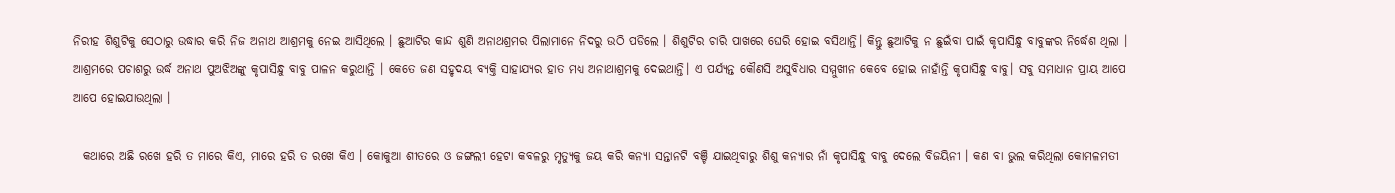ନିରୀହ ଶିଶୁଟିକୁ ସେଠାରୁ ଉଦ୍ଧାର କରି ନିଜ ଅନାଥ ଆଶ୍ରମକୁ ନେଇ ଆସିଥିଲେ । ଛୁଆଟିର କାନ୍ଦ ଶୁଣି ଅନାଥଶ୍ରମର ପିଲାମାନେ ନିଦରୁ ଉଠି ପଡିଲେ । ଶିଶୁଟିର ଚାରି ପାଖରେ ଘେରି ହୋଇ ବସିଥାନ୍ତି। କିନ୍ତୁ ଛୁଆଟିକୁ ନ ଛୁଇଁବା ପାଇଁ କୃପାସିନ୍ଧୁ ବାବୁଙ୍କର ନିର୍ଦ୍ଧେଶ ଥିଲା । ଆଶ୍ରମରେ ପଚାଶରୁ ଉର୍ଦ୍ଧ ଅନାଥ ପୁଅଝିଅଙ୍କୁ କୃପାସିନ୍ଧୁ ବାବୁ ପାଳନ କରୁଥାନ୍ତି । କେତେ ଜଣ ସହୃଦୟ ବ୍ୟକ୍ତି ସାହାଯ୍ୟର ହାତ ମଧ୍ୟ ଅନାଥାଶ୍ରମକୁ ଦେଇଥାନ୍ତି। ଏ ପର୍ଯ୍ୟନ୍ତ କୌଣସି ଅସୁବିଧାର ସମ୍ମୁଖୀନ କେବେ ହୋଇ ନାହାଁନ୍ତି କୃପାସିନ୍ଧୁ ବାବୁ। ସବୁ ସମାଧାନ ପ୍ରାୟ ଆପେ ଆପେ ହୋଇଯାଉଥିଲା ।

  କଥାରେ ଅଛି ରଖେ ହରି ତ ମାରେ କିଏ, ମାରେ ହରି ତ ରଖେ କିଏ । କୋକୁଆ ଶୀତରେ ଓ ଜଙ୍ଗଲୀ ହେଟା କବଳରୁ ମୃତ୍ୟୁକୁ ଜୟ କରି କନ୍ୟା ସନ୍ତାନଟି ବଞ୍ଚି ଯାଇଥିବାରୁ ଶିଶୁ କନ୍ୟାର ନାଁ କୃପାସିନ୍ଧୁ ବାବୁ ଦେଲେ ବିଜୟିନୀ । କଣ ବା ଭୁଲ କରିଥିଲା କୋମଳମତୀ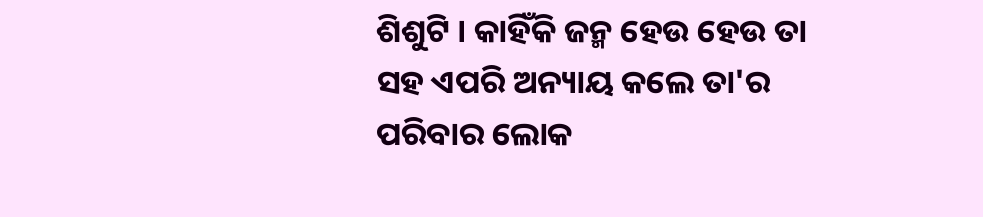ଶିଶୁଟି । କାହିଁକି ଜନ୍ମ ହେଉ ହେଉ ତା ସହ ଏପରି ଅନ୍ୟାୟ କଲେ ତା'ର ପରିବାର ଲୋକ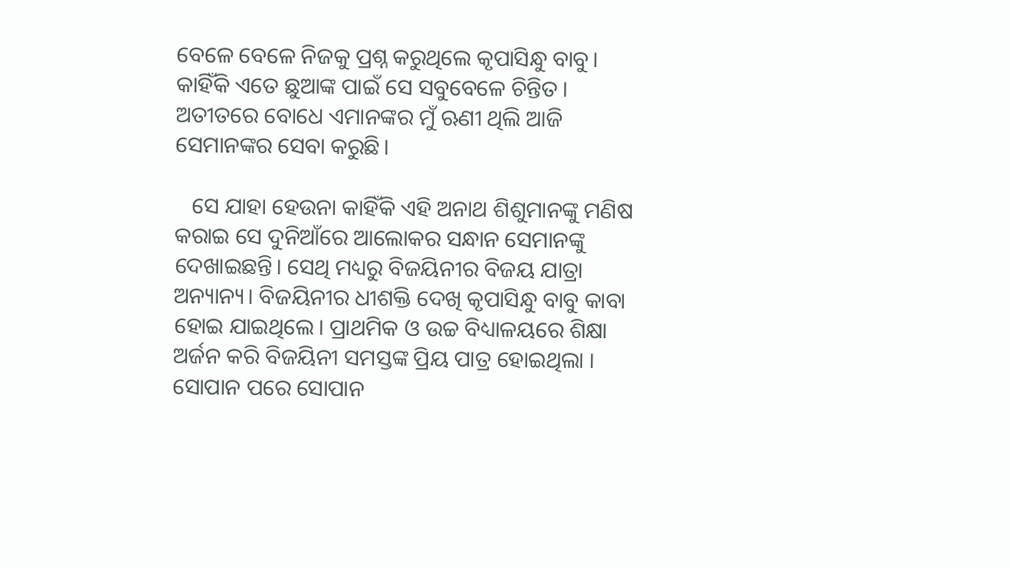ବେଳେ ବେଳେ ନିଜକୁ ପ୍ରଶ୍ନ କରୁଥିଲେ କୃପାସିନ୍ଧୁ ବାବୁ। କାହିଁକି ଏତେ ଛୁଆଙ୍କ ପାଇଁ ସେ ସବୁବେଳେ ଚିନ୍ତିତ। ଅତୀତରେ ବୋଧେ ଏମାନଙ୍କର ମୁଁ ଋଣୀ ଥିଲି ଆଜି ସେମାନଙ୍କର ସେବା କରୁଛି।

   ସେ ଯାହା ହେଉନା କାହିଁକି ଏହି ଅନାଥ ଶିଶୁମାନଙ୍କୁ ମଣିଷ କରାଇ ସେ ଦୁନିଆଁରେ ଆଲୋକର ସନ୍ଧାନ ସେମାନଙ୍କୁ ଦେଖାଇଛନ୍ତି। ସେଥି ମଧ୍ୟରୁ ବିଜୟିନୀର ବିଜୟ ଯାତ୍ରା ଅନ୍ୟାନ୍ୟ। ବିଜୟିନୀର ଧୀଶକ୍ତି ଦେଖି କୃପାସିନ୍ଧୁ ବାବୁ କାବା ହୋଇ ଯାଇଥିଲେ। ପ୍ରାଥମିକ ଓ ଉଚ୍ଚ ବିଧ୍ୟାଳୟରେ ଶିକ୍ଷା ଅର୍ଜନ କରି ବିଜୟିନୀ ସମସ୍ତଙ୍କ ପ୍ରିୟ ପାତ୍ର ହୋଇଥିଲା । ସୋପାନ ପରେ ସୋପାନ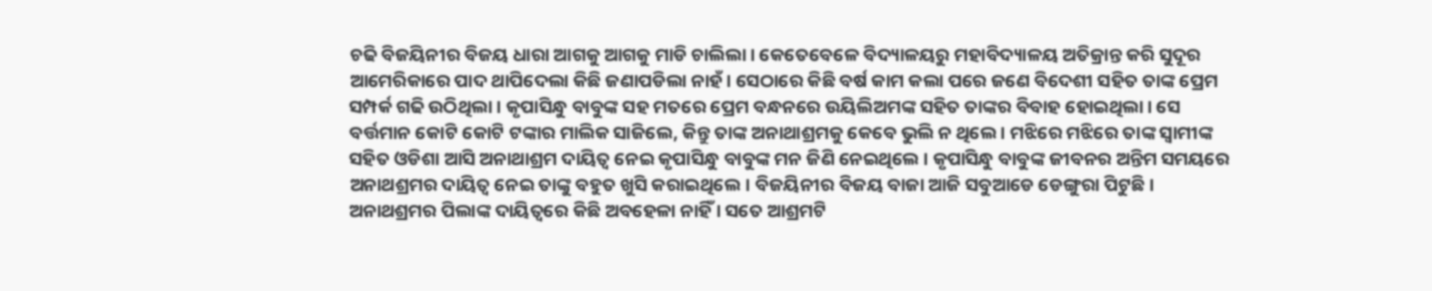ଚଢି ବିଜୟିନୀର ବିଜୟ ଧାରା ଆଗକୁ ଆଗକୁ ମାଡି ଚାଲିଲା। କେତେବେଳେ ବିଦ୍ୟାଳୟରୁ ମହାବିଦ୍ୟାଳୟ ଅତିକ୍ରାନ୍ତ କରି ସୁଦୂର ଆମେରିକାରେ ପାଦ ଥାପିଦେଲା କିଛି ଜଣାପଡିଲା ନାହଁ। ସେଠାରେ କିଛି ବର୍ଷ କାମ କଲା ପରେ ଜଣେ ବିଦେଶୀ ସହିତ ତାଙ୍କ ପ୍ରେମ ସମ୍ପର୍କ ଗଢି ଉଠିଥିଲା। କୃପାସିନ୍ଧୁ ବାବୁଙ୍କ ସହ ମତରେ ପ୍ରେମ ବନ୍ଧନରେ ଉୟିଲିଅମଙ୍କ ସହିତ ତାଙ୍କର ବିବାହ ହୋଇଥିଲା। ସେ ବର୍ତ୍ତମାନ କୋଟି କୋଟି ଟଙ୍କାର ମାଲିକ ସାଜିଲେ, କିନ୍ତୁ ତାଙ୍କ ଅନାଥାଶ୍ରମକୁ କେବେ ଭୁଲି ନ ଥିଲେ । ମଝିରେ ମଝିରେ ତାଙ୍କ ସ୍ୱାମୀଙ୍କ ସହିତ ଓଡିଶା ଆସି ଅନାଥାଶ୍ରମ ଦାୟିତ୍ୱ ନେଇ କୃପାସିନ୍ଧୁ ବାବୁଙ୍କ ମନ ଜିଣି ନେଇଥିଲେ । କୃପାସିନ୍ଧୁ ବାବୁଙ୍କ ଜୀବନର ଅନ୍ତିମ ସମୟରେ ଅନାଥଶ୍ରମର ଦାୟିତ୍ୱ ନେଇ ତାଙ୍କୁ ବହୁତ ଖୁସି କରାଇଥିଲେ। ବିଜୟିନୀର ବିଜୟ ବାଜା ଆଜି ସବୁଆଡେ ଡେଙ୍ଗୁରା ପିଟୁଛି। ଅନାଥଶ୍ରମର ପିଲାଙ୍କ ଦାୟିତ୍ୱରେ କିଛି ଅବହେଳା ନାହିଁ । ସତେ ଆଶ୍ରମଟି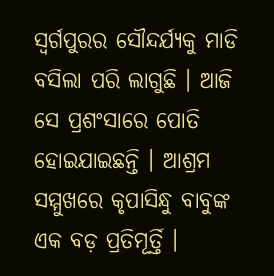ସ୍ବର୍ଗପୁରର ସୌନ୍ଦର୍ଯ୍ୟକୁ ମାଡି ବସିଲା ପରି ଲାଗୁଛି । ଆଜି ସେ ପ୍ରଶଂସାରେ ପୋତି ହୋଇଯାଇଛନ୍ତି । ଆଶ୍ରମ ସମ୍ମୁଖରେ କୃପାସିନ୍ଧୁ ବାବୁଙ୍କ ଏକ ବଡ଼ ପ୍ରତିମୂର୍ତ୍ତି ।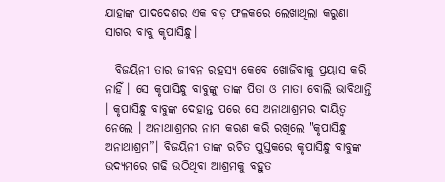ଯାହାଙ୍କ ପାଦଦେଶର ଏକ ବଡ଼ ଫଳକରେ ଲେଖାଥିଲା କରୁଣା ସାଗର ବାବୁ କୃପାସିନ୍ଧୁ।

  ବିଜୟିନୀ ତାର ଜୀବନ ରହସ୍ୟ କେବେ ଖୋଜିବାକୁ ପ୍ରୟାସ କରି ନାହିଁ । ସେ କୃପାସିନ୍ଧୁ ବାବୁଙ୍କୁ ତାଙ୍କ ପିତା ଓ ମାତା ବୋଲି ଭାବିଥାନ୍ତି । କୃପାସିନ୍ଧୁ ବାବୁଙ୍କ ଦେହାନ୍ତ ପରେ ସେ ଅନାଥାଶ୍ରମର ଦାୟିତ୍ୱ ନେଲେ । ଅନାଥାଶ୍ରମର ନାମ କରଣ କରି ରଖିଲେ "କୃପାସିନ୍ଧୁ ଅନାଥାଶ୍ରମ”। ବିଜୟିନୀ ତାଙ୍କ ରଚିତ ପୁସ୍ତକରେ କୃପାସିନ୍ଧୁ ବାବୁଙ୍କ ଉଦ୍ୟମରେ ଗଢି ଉଠିଥିବା ଆଶ୍ରମକୁ ବହୁତ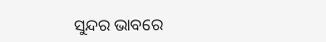ସୁନ୍ଦର ଭାବରେ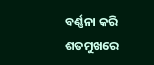ବର୍ଣ୍ଣନା କରି ଶତମୁଖରେ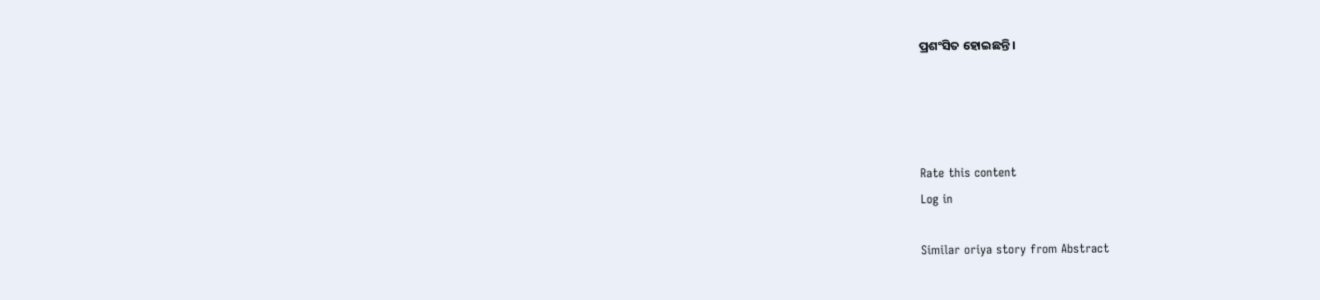ପ୍ରଶଂସିତ ହୋଇଛନ୍ତି ।




Rate this content
Log in

Similar oriya story from Abstract